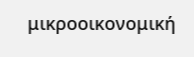μικροοικονομική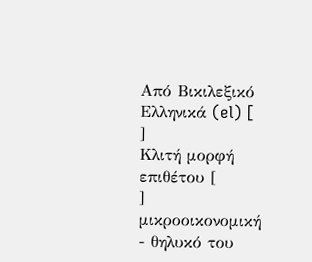Από Βικιλεξικό
Ελληνικά (el) [
]
Κλιτή μορφή επιθέτου [
]
μικροοικονομική
- θηλυκό του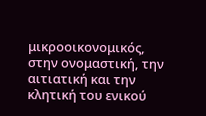μικροοικονομικός, στην ονομαστική, την αιτιατική και την κλητική του ενικού